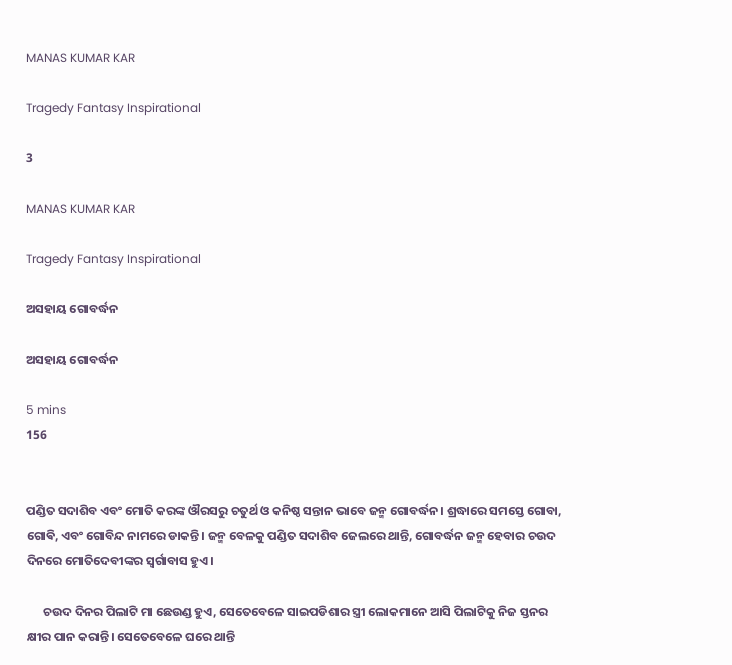MANAS KUMAR KAR

Tragedy Fantasy Inspirational

3

MANAS KUMAR KAR

Tragedy Fantasy Inspirational

ଅସହାୟ ଗୋବର୍ଦ୍ଧନ

ଅସହାୟ ଗୋବର୍ଦ୍ଧନ

5 mins
156


ପଣ୍ଡିତ ସଦାଶିବ ଏବଂ ମୋତି କରଙ୍କ ଔରସରୁ ଚତୁର୍ଥ ଓ କନିଷ୍ଠ ସନ୍ତାନ ଭାବେ ଜନ୍ମ ଗୋବର୍ଦ୍ଧନ। ଶ୍ରଦ୍ଧାରେ ସମସ୍ତେ ଗୋବା, ଗୋଵି, ଏବଂ ଗୋବିନ୍ଦ ନାମରେ ଡାକନ୍ତି। ଜନ୍ମ ବେଳକୁ ପଣ୍ଡିତ ସଦାଶିବ ଜେଲରେ ଥାନ୍ତି, ଗୋବର୍ଦ୍ଧନ ଜନ୍ମ ହେବାର ଚଉଦ ଦିନରେ ମୋତିଦେବୀଙ୍କର ସ୍ୱର୍ଗାବାସ ହୁଏ।

      ଚଉଦ ଦିନର ପିଲାଟି ମା ଛେଉଣ୍ଡ ହୁଏ, ସେତେବେଳେ ସାଇପଡିଶାର ସ୍ତ୍ରୀ ଲୋକମାନେ ଆସି ପିଲାଟିକୁ ନିଜ ସ୍ତନର କ୍ଷୀର ପାନ କରାନ୍ତି। ସେତେବେଳେ ଘରେ ଥାନ୍ତି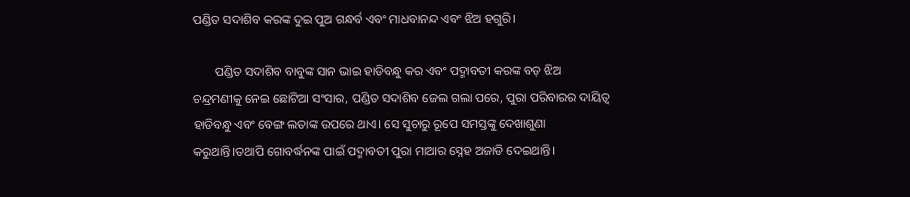ପଣ୍ଡିତ ସଦାଶିବ କରଙ୍କ ଦୁଇ ପୁଅ ଗନ୍ଧର୍ବ ଏବଂ ମାଧବାନନ୍ଦ ଏବଂ ଝିଅ ହଗୁରି।

       ପଣ୍ଡିତ ସଦାଶିବ ବାବୁଙ୍କ ସାନ ଭାଇ ହାଡିବନ୍ଧୁ କର ଏବଂ ପଦ୍ମାବତୀ କରଙ୍କ ବଡ଼ ଝିଅ ଚନ୍ଦ୍ରମଣୀକୁ ନେଇ ଛୋଟିଆ ସଂସାର, ପଣ୍ଡିତ ସଦାଶିବ ଜେଲ ଗଲା ପରେ, ପୁରା ପରିବାରର ଦାୟିତ୍ୱ ହାଡିବନ୍ଧୁ ଏବଂ ବେଙ୍ଗ ଲତାଙ୍କ ଉପରେ ଥାଏ। ସେ ସୁଚାରୁ ରୂପେ ସମସ୍ତଙ୍କୁ ଦେଖାଶୁଣା କରୁଥାନ୍ତି।ତଥାପି ଗୋବର୍ଦ୍ଧନଙ୍କ ପାଇଁ ପଦ୍ମାବତୀ ପୁରା ମାଆର ସ୍ନେହ ଅଜାଡି ଦେଇଥାନ୍ତି।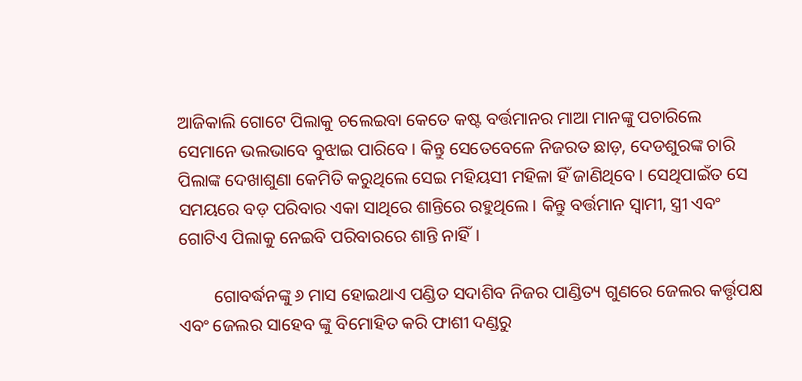ଆଜିକାଲି ଗୋଟେ ପିଲାକୁ ଚଲେଇବା କେତେ କଷ୍ଟ ବର୍ତ୍ତମାନର ମାଆ ମାନଙ୍କୁ ପଚାରିଲେ ସେମାନେ ଭଲଭାବେ ବୁଝାଇ ପାରିବେ। କିନ୍ତୁ ସେତେବେଳେ ନିଜରତ ଛାଡ଼, ଦେଡଶୁରଙ୍କ ଚାରି ପିଲାଙ୍କ ଦେଖାଶୁଣା କେମିତି କରୁଥିଲେ ସେଇ ମହିୟସୀ ମହିଳା ହିଁ ଜାଣିଥିବେ। ସେଥିପାଇଁତ ସେ ସମୟରେ ବଡ଼ ପରିବାର ଏକା ସାଥିରେ ଶାନ୍ତିରେ ରହୁଥିଲେ। କିନ୍ତୁ ବର୍ତ୍ତମାନ ସ୍ୱାମୀ, ସ୍ତ୍ରୀ ଏବଂ ଗୋଟିଏ ପିଲାକୁ ନେଇବି ପରିବାରରେ ଶାନ୍ତି ନାହିଁ।

        ଗୋବର୍ଦ୍ଧନଙ୍କୁ ୬ ମାସ ହୋଇଥାଏ ପଣ୍ଡିତ ସଦାଶିବ ନିଜର ପାଣ୍ଡିତ୍ୟ ଗୁଣରେ ଜେଲର କର୍ତ୍ତୃପକ୍ଷ ଏବଂ ଜେଲର ସାହେବ ଙ୍କୁ ବିମୋହିତ କରି ଫାଶୀ ଦଣ୍ଡରୁ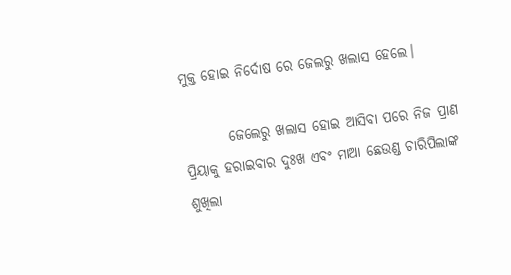ମୁକ୍ତ ହୋଇ ନିର୍ଦୋଷ ରେ ଜେଲରୁ ଖଲାସ ହେଲେ।

        ଜେଲେରୁ ଖଲାସ ହୋଇ ଆସିବା ପରେ ନିଜ ପ୍ରାଣ ପ୍ରିୟାକୁ ହରାଇବାର ଦୁଃଖ ଏବଂ ମାଆ ଛେଉଣ୍ଡ ଚାରିପିଲାଙ୍କ ଶୁଖିଲା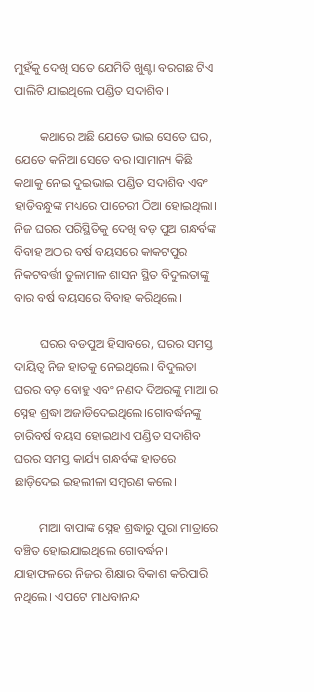ମୁହଁକୁ ଦେଖି ସତେ ଯେମିତି ଖୁଣ୍ଟା ବରଗଛ ଟିଏ ପାଲିଟି ଯାଇଥିଲେ ପଣ୍ଡିତ ସଦାଶିବ।

        କଥାରେ ଅଛି ଯେତେ ଭାଇ ସେତେ ଘର, ଯେତେ କନିଆ ସେତେ ବର।ସାମାନ୍ୟ କିଛି କଥାକୁ ନେଇ ଦୁଇଭାଇ ପଣ୍ଡିତ ସଦାଶିବ ଏବଂ ହାଡିବନ୍ଧୁଙ୍କ ମଧ୍ୟରେ ପାଚେରୀ ଠିଆ ହୋଇଥିଲା। ନିଜ ଘରର ପରିସ୍ଥିତିକୁ ଦେଖି ବଡ଼ ପୁଅ ଗନ୍ଧର୍ବଙ୍କ ବିବାହ ଅଠର ବର୍ଷ ବୟସରେ କାକଟପୁର ନିକଟବର୍ତ୍ତୀ ତୁଳାମାଳ ଶାସନ ସ୍ଥିତ ବିଦୁଲତାଙ୍କୁ ବାର ବର୍ଷ ବୟସରେ ବିବାହ କରିଥିଲେ।

        ଘରର ବଡପୁଅ ହିସାବରେ, ଘରର ସମସ୍ତ ଦାୟିତ୍ୱ ନିଜ ହାତକୁ ନେଇଥିଲେ। ବିଦୁଲତା ଘରର ବଡ଼ ବୋହୁ ଏବଂ ନଣଦ ଦିଅରଙ୍କୁ ମାଆ ର ସ୍ନେହ ଶ୍ରଦ୍ଧା ଅଜାଡିଦେଇଥିଲେ।ଗୋବର୍ଦ୍ଧନଙ୍କୁ ଚାରିବର୍ଷ ବୟସ ହୋଇଥାଏ ପଣ୍ଡିତ ସଦାଶିବ ଘରର ସମସ୍ତ କାର୍ଯ୍ୟ ଗନ୍ଧର୍ବଙ୍କ ହାତରେ ଛାଡ଼ିଦେଇ ଇହଲୀଳା ସମ୍ବରଣ କଲେ।

        ମାଆ ବାପାଙ୍କ ସ୍ନେହ ଶ୍ରଦ୍ଧାରୁ ପୁରା ମାତ୍ରାରେ ବଞ୍ଚିତ ହୋଇଯାଇଥିଲେ ଗୋବର୍ଦ୍ଧନ। ଯାହାଫଳରେ ନିଜର ଶିକ୍ଷାର ବିକାଶ କରିପାରି ନଥିଲେ। ଏପଟେ ମାଧବାନନ୍ଦ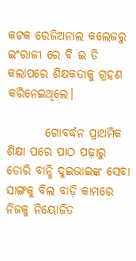କଟକ ରେଜିଅନାଲ କଲେଜରୁ ଇଂରାଜୀ ରେ ବି ଇ ଡି କଲାପରେ ଶିକ୍ଷକତାକୁ ଗ୍ରହଣ କରିନେଇଥିଲେ।

        ଗୋବର୍ଦ୍ଧନ ପ୍ରାଥମିକ ଶିକ୍ଷା ପରେ ପାଠ ପଢ଼ାରୁ ଡୋରି ବାନ୍ଧି ଦୁଇଭାଇଙ୍କ ସେବା ସାଙ୍ଗକୁ ବିଲ ବାଡ଼ି କାମରେ ନିଜକୁ ନିୟୋଜିତ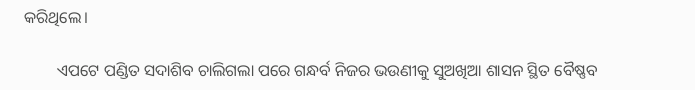କରିଥିଲେ।

        ଏପଟେ ପଣ୍ଡିତ ସଦାଶିବ ଚାଲିଗଲା ପରେ ଗନ୍ଧର୍ବ ନିଜର ଭଉଣୀକୁ ସୁଅଖିଆ ଶାସନ ସ୍ଥିତ ବୈଷ୍ଣବ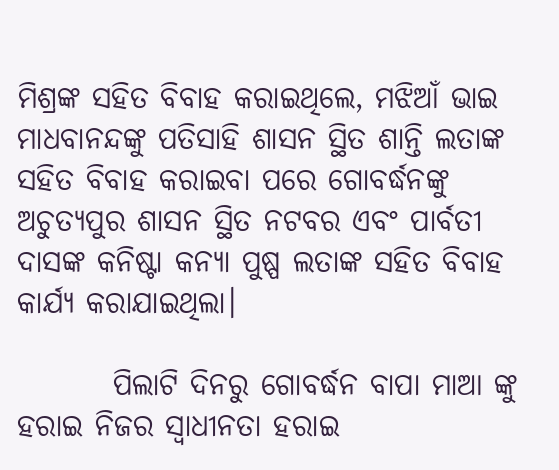ମିଶ୍ରଙ୍କ ସହିତ ବିବାହ କରାଇଥିଲେ, ମଝିଆଁ ଭାଇ ମାଧବାନନ୍ଦଙ୍କୁ ପତିସାହି ଶାସନ ସ୍ଥିତ ଶାନ୍ତି ଲତାଙ୍କ ସହିତ ବିବାହ କରାଇବା ପରେ ଗୋବର୍ଦ୍ଧନଙ୍କୁ ଅଚୁତ୍ୟପୁର ଶାସନ ସ୍ଥିତ ନଟବର ଏବଂ ପାର୍ବତୀ ଦାସଙ୍କ କନିଷ୍ଟା କନ୍ୟା ପୁଷ୍ପ ଲତାଙ୍କ ସହିତ ବିବାହ କାର୍ଯ୍ୟ କରାଯାଇଥିଲା।

        ପିଲାଟି ଦିନରୁ ଗୋବର୍ଦ୍ଧନ ବାପା ମାଆ ଙ୍କୁ ହରାଇ ନିଜର ସ୍ୱାଧୀନତା ହରାଇ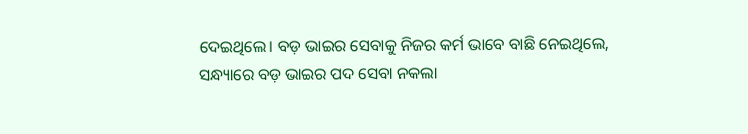ଦେଇଥିଲେ। ବଡ଼ ଭାଇର ସେବାକୁ ନିଜର କର୍ମ ଭାବେ ବାଛି ନେଇଥିଲେ, ସନ୍ଧ୍ୟାରେ ବଡ଼ ଭାଇର ପଦ ସେବା ନକଲା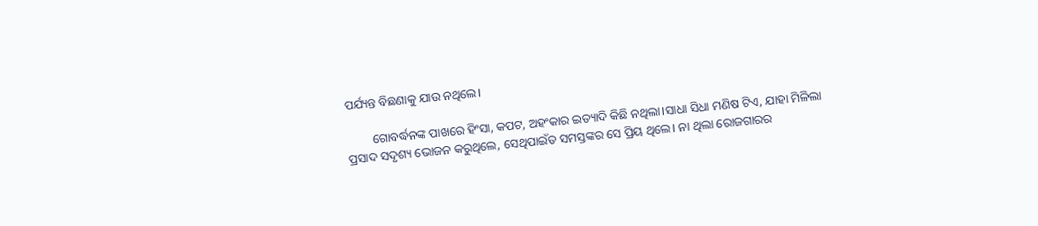ପର୍ଯ୍ୟନ୍ତ ବିଛଣାକୁ ଯାଉ ନଥିଲେ।

        ଗୋବର୍ଦ୍ଧନଙ୍କ ପାଖରେ ହିଂସା, କପଟ, ଅହଂକାର ଇତ୍ୟାଦି କିଛି ନଥିଲା।ସାଧା ସିଧା ମଣିଷ ଟିଏ, ଯାହା ମିଳିଲା ପ୍ରସାଦ ସଦୃଶ୍ୟ ଭୋଜନ କରୁଥିଲେ, ସେଥିପାଇଁତ ସମସ୍ତଙ୍କର ସେ ପ୍ରିୟ ଥିଲେ। ନା ଥିଲା ରୋଜଗାରର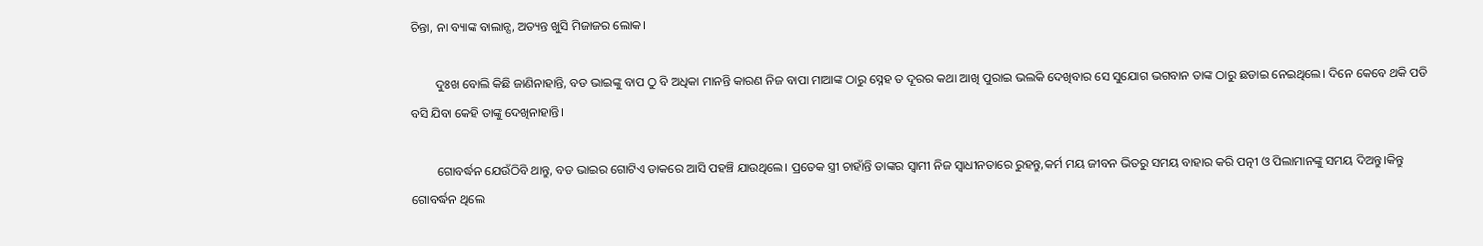ଚିନ୍ତା, ନା ବ୍ୟାଙ୍କ ବାଲାନ୍ସ, ଅତ୍ୟନ୍ତ ଖୁସି ମିଜାଜର ଲୋକ।

        ଦୁଃଖ ବୋଲି କିଛି ଜାଣିନାହାନ୍ତି, ବଡ ଭାଇଙ୍କୁ ବାପ ଠୁ ବି ଅଧିକା ମାନନ୍ତି କାରଣ ନିଜ ବାପା ମାଆଙ୍କ ଠାରୁ ସ୍ନେହ ତ ଦୂରର କଥା ଆଖି ପୁରାଇ ଭଲକି ଦେଖିବାର ସେ ସୁଯୋଗ ଭଗବାନ ତାଙ୍କ ଠାରୁ ଛଡାଇ ନେଇଥିଲେ। ଦିନେ କେବେ ଥକି ପଡି ବସି ଯିବା କେହି ତାଙ୍କୁ ଦେଖିନାହାନ୍ତି।

        ଗୋବର୍ଦ୍ଧନ ଯେଉଁଠିବି ଥାନ୍ତୁ, ବଡ ଭାଇର ଗୋଟିଏ ଡାକରେ ଆସି ପହଞ୍ଚି ଯାଉଥିଲେ। ପ୍ରତେକ ସ୍ତ୍ରୀ ଚାହାଁନ୍ତି ତାଙ୍କର ସ୍ୱାମୀ ନିଜ ସ୍ୱାଧୀନତାରେ ରୁହନ୍ତୁ,କର୍ମ ମୟ ଜୀବନ ଭିତରୁ ସମୟ ବାହାର କରି ପତ୍ନୀ ଓ ପିଲାମାନଙ୍କୁ ସମୟ ଦିଅନ୍ତୁ।କିନ୍ତୁ ଗୋବର୍ଦ୍ଧନ ଥିଲେ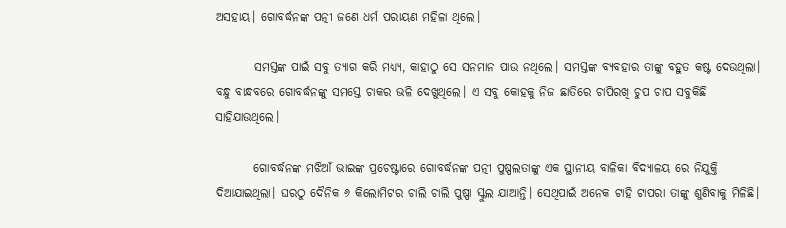ଅସହାୟ। ଗୋବର୍ଦ୍ଧନଙ୍କ ପତ୍ନୀ ଜଣେ ଧର୍ମ ପରାୟଣ ମହିଳା ଥିଲେ।

        ସମସ୍ତଙ୍କ ପାଇଁ ସବୁ ତ୍ୟାଗ କରି ମଧ୍ୟ୍ୟ, କାହାଠୁ ସେ ସନମାନ ପାଉ ନଥିଲେ। ସମସ୍ତଙ୍କ ବ୍ୟବହାର ତାଙ୍କୁ ବହୁତ କଷ୍ଟ ଦେଉଥିଲା। ବନ୍ଧୁ ବାନ୍ଧବରେ ଗୋବର୍ଦ୍ଧନଙ୍କୁ ସମସ୍ତେ ଚାକର ଭଳି ଦେଖୁଥିଲେ। ଏ ସବୁ କୋହକୁ ନିଜ ଛାତିରେ ଚାପିରଖି ଚୁପ ଚାପ ସବୁକିଛି ସାହିଯାଉଥିଲେ।

        ଗୋବର୍ଦ୍ଧନଙ୍କ ମଝିଆଁ ଭାଇଙ୍କ ପ୍ରଚେଷ୍ଟାରେ ଗୋବର୍ଦ୍ଧନଙ୍କ ପତ୍ନୀ ପୁଷ୍ପଲତାଙ୍କୁ ଏକ ସ୍ଥାନୀୟ ବାଳିକା ବିଦ୍ୟାଳୟ ରେ ନିଯୁକ୍ତି ଦିଆଯାଇଥିଲା। ଘରଠୁ ଦୈନିକ ୬ କିଲୋମିଟର ଚାଲି ଚାଲି ପୁଷ୍ପା ସ୍କୁଲ ଯାଆନ୍ତି। ସେଥିପାଇଁ ଅନେକ ଟାହି ଟାପରା ତାଙ୍କୁ ଶୁଣିବାକୁ ମିଳିଛି।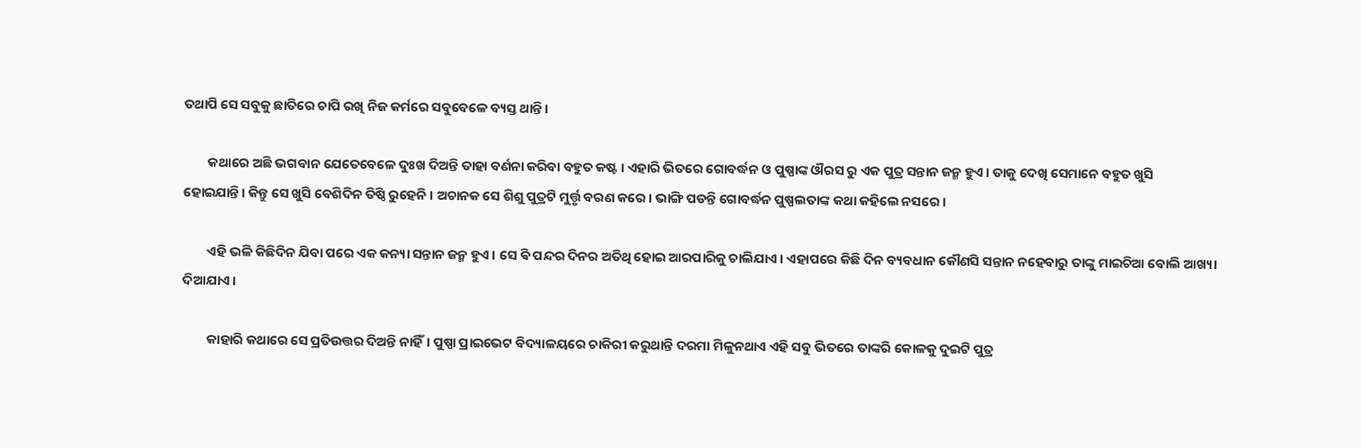ତଥାପି ସେ ସବୁକୁ ଛାତିରେ ଚାପି ରଖି ନିଜ କର୍ମରେ ସବୁବେଳେ ବ୍ୟସ୍ତ ଥାନ୍ତି।

        କଥାରେ ଅଛି ଭଗବାନ ଯେତେବେଳେ ଦୁଃଖ ଦିଅନ୍ତି ତାହା ବର୍ଣନା କରିବା ବହୁତ କଷ୍ଟ। ଏହାରି ଭିତରେ ଗୋବର୍ଦ୍ଧନ ଓ ପୁଷ୍ପାଙ୍କ ଔରସ ରୁ ଏକ ପୁତ୍ର ସନ୍ତାନ ଜନ୍ମ ହୁଏ। ତାକୁ ଦେଖି ସେମାନେ ବହୁତ ଖୁସି ହୋଇଯାନ୍ତି। କିନ୍ତୁ ସେ ଖୁସି ବେଶିଦିନ ତିଷ୍ଠି ରୁହେନି। ଅଚାନକ ସେ ଶିଶୁ ପୁତ୍ରଟି ମୁର୍ତ୍ତୃ ବରଣ କରେ। ଭାଙ୍ଗି ପଡନ୍ତି ଗୋବର୍ଦ୍ଧନ ପୁଷ୍ପଲତାଙ୍କ କଥା କହିଲେ ନସରେ।

        ଏହି ଭଳି କିଛିଦିନ ଯିବା ପରେ ଏକ କନ୍ୟା ସନ୍ତାନ ଜନ୍ମ ହୁଏ। ସେ ଵି ପନ୍ଦର ଦିନର ଅତିଥି ହୋଇ ଆରପାରିକୁ ଚାଲିଯାଏ। ଏହାପରେ କିଛି ଦିନ ବ୍ୟବଧାନ କୌଣସି ସନ୍ତାନ ନହେବାରୁ ତାଙ୍କୁ ମାଇଚିଆ ବୋଲି ଆଖ୍ୟା ଦିଆଯାଏ।

        କାହାରି କଥାରେ ସେ ପ୍ରତିଉତ୍ତର ଦିଅନ୍ତି ନାହିଁ। ପୁଷ୍ପା ପ୍ରାଇଭେଟ ବିଦ୍ୟାଳୟରେ ଚାକିରୀ କରୁଥାନ୍ତି ଦରମା ମିଳୁନଥାଏ ଏହି ସବୁ ଭିତରେ ତାଙ୍କରି କୋଳକୁ ଦୁଇଟି ପୁତ୍ର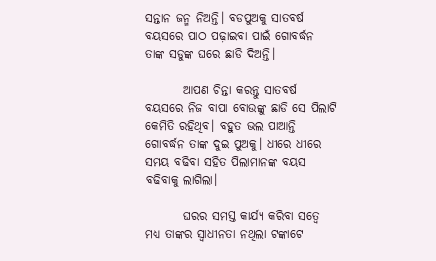ସନ୍ତାନ ଜନ୍ମ ନିଅନ୍ତି। ବଡପୁଅକୁ ସାତବର୍ଷ ବୟସରେ ପାଠ ପଢ଼ାଇବା ପାଇଁ ଗୋବର୍ଦ୍ଧନ ତାଙ୍କ ସଡୁଙ୍କ ଘରେ ଛାଡି ଦିଅନ୍ତି।

        ଆପଣ ଚିନ୍ତା କରନ୍ତୁ ସାତବର୍ଷ ବୟସରେ ନିଜ ବାପା ବୋଉଙ୍କୁ ଛାଡି ସେ ପିଲାଟି କେମିତି ରହିଥିବ। ବହୁତ ଭଲ ପାଆନ୍ତି ଗୋବର୍ଦ୍ଧନ ତାଙ୍କ ଦୁଇ ପୁଅକୁ। ଧୀରେ ଧୀରେ ସମୟ ବଢିବା ସହିତ ପିଲାମାନଙ୍କ ବୟସ ବଢିବାକୁ ଲାଗିଲା।

        ଘରର ସମସ୍ତ କାର୍ଯ୍ୟ କରିବା ସତ୍ୱେ ମଧ୍ୟ ତାଙ୍କର ସ୍ୱାଧୀନତା ନଥିଲା ଟଙ୍କାଟେ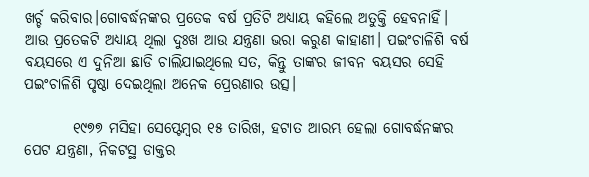ଖର୍ଚ୍ଚ କରିବାର।ଗୋବର୍ଦ୍ଧନଙ୍କର ପ୍ରତେକ ବର୍ଷ ପ୍ରତିଟି ଅଧ୍ୟାୟ କହିଲେ ଅତୁକ୍ତି ହେବନାହିଁ। ଆଉ ପ୍ରତେକଟି ଅଧ୍ୟାୟ ଥିଲା ଦୁଃଖ ଆଉ ଯନ୍ତ୍ରଣା ଭରା କରୁଣ କାହାଣୀ। ପଇଂଚାଳିଶି ବର୍ଷ ବୟସରେ ଏ ଦୁନିଆ ଛାଡି ଚାଲିଯାଇଥିଲେ ସତ, କିନ୍ତୁ ତାଙ୍କର ଜୀବନ ବୟସର ସେହି ପଇଂଚାଳିଶି ପୃଷ୍ଠା ଦେଇଥିଲା ଅନେକ ପ୍ରେରଣାର ଉତ୍ସ।

        ୧୯୭୭ ମସିହା ସେପ୍ଟେମ୍ବର ୧୫ ତାରିଖ, ହଟାତ ଆରମ୍ଭ ହେଲା ଗୋବର୍ଦ୍ଧନଙ୍କର ପେଟ ଯନ୍ତ୍ରଣା, ନିକଟସ୍ଥ ଡାକ୍ତର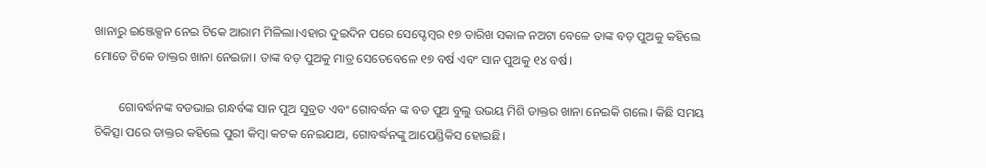ଖାନାରୁ ଇଞ୍ଜେକ୍ସନ ନେଇ ଟିକେ ଆରାମ ମିଳିଲା।ଏହାର ଦୁଇଦିନ ପରେ ସେପ୍ଟେମ୍ବର ୧୭ ତାରିଖ ସକାଳ ନଅଟା ବେଳେ ତାଙ୍କ ବଡ଼ ପୁଅକୁ କହିଲେ ମୋତେ ଟିକେ ଡାକ୍ତର ଖାନା ନେଇଜା। ତାଙ୍କ ବଡ଼ ପୁଅକୁ ମାତ୍ର ସେତେବେଳେ ୧୭ ବର୍ଷ ଏବଂ ସାନ ପୁଅକୁ ୧୪ ବର୍ଷ।

        ଗୋବର୍ଦ୍ଧନଙ୍କ ବଡଭାଇ ଗନ୍ଧର୍ବଙ୍କ ସାନ ପୁଅ ସୁବ୍ରତ ଏବଂ ଗୋବର୍ଦ୍ଧନ ଙ୍କ ବଡ ପୁଅ ବୁଲୁ ଉଭୟ ମିଶି ଡାକ୍ତର ଖାନା ନେଇକି ଗଲେ। କିଛି ସମୟ ଚିକିତ୍ସା ପରେ ଡାକ୍ତର କହିଲେ ପୁରୀ କିମ୍ବା କଟକ ନେଇଯାଅ, ଗୋବର୍ଦ୍ଧନଙ୍କୁ ଆପେଣ୍ଡିକିସ ହୋଇଛି।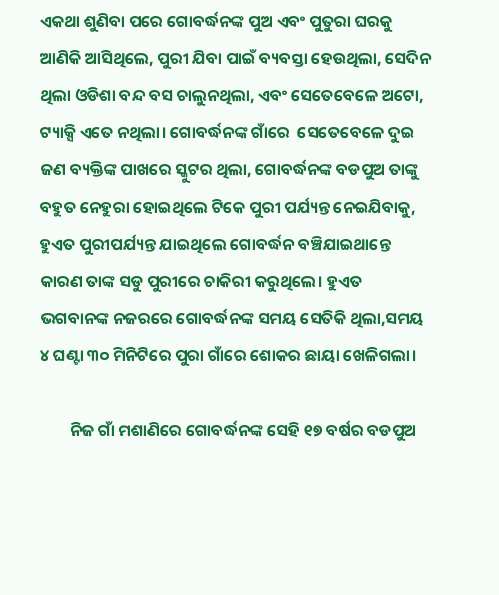ଏକଥା ଶୁଣିବା ପରେ ଗୋବର୍ଦ୍ଧନଙ୍କ ପୁଅ ଏବଂ ପୁତୁରା ଘରକୁ ଆଣିକି ଆସିଥିଲେ, ପୁରୀ ଯିବା ପାଇଁ ବ୍ୟବସ୍ତା ହେଉଥିଲା, ସେଦିନ ଥିଲା ଓଡିଶା ବନ୍ଦ ବସ ଚାଲୁନଥିଲା, ଏବଂ ସେତେବେଳେ ଅଟୋ, ଟ୍ୟାକ୍ସି ଏତେ ନଥିଲା। ଗୋବର୍ଦ୍ଧନଙ୍କ ଗାଁରେ  ସେତେବେଳେ ଦୁଇ ଜଣ ବ୍ୟକ୍ତିଙ୍କ ପାଖରେ ସ୍କୁଟର ଥିଲା, ଗୋବର୍ଦ୍ଧନଙ୍କ ବଡପୁଅ ତାଙ୍କୁ ବହୁତ ନେହୁରା ହୋଇଥିଲେ ଟିକେ ପୁରୀ ପର୍ଯ୍ୟନ୍ତ ନେଇଯିବାକୁ, ହୁଏତ ପୁରୀପର୍ଯ୍ୟନ୍ତ ଯାଇଥିଲେ ଗୋବର୍ଦ୍ଧନ ବଞ୍ଚିଯାଇଥାନ୍ତେ କାରଣ ତାଙ୍କ ସଡୁ ପୁରୀରେ ଚାକିରୀ କରୁଥିଲେ। ହୁଏତ ଭଗବାନଙ୍କ ନଜରରେ ଗୋବର୍ଦ୍ଧନଙ୍କ ସମୟ ସେତିକି ଥିଲା,ସମୟ ୪ ଘଣ୍ଟା ୩୦ ମିନିଟିରେ ପୁରା ଗାଁରେ ଶୋକର ଛାୟା ଖେଳିଗଲା।

        ନିଜ ଗାଁ ମଶାଣିରେ ଗୋବର୍ଦ୍ଧନଙ୍କ ସେହି ୧୭ ବର୍ଷର ବଡପୁଅ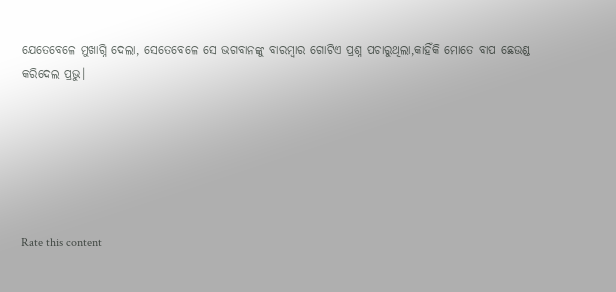ଯେତେବେଳେ ମୁଖାଗ୍ନି ଦେଲା, ସେତେବେଳେ ସେ ଭଗବାନଙ୍କୁ ବାରମ୍ବାର ଗୋଟିଏ ପ୍ରଶ୍ନ ପଚାରୁଥିଲା,କାହିଁକି ମୋତେ ବାପ ଛେଉଣ୍ଡ କରିଦେଲ ପ୍ରଭୁ।






Rate this content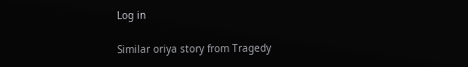Log in

Similar oriya story from Tragedy